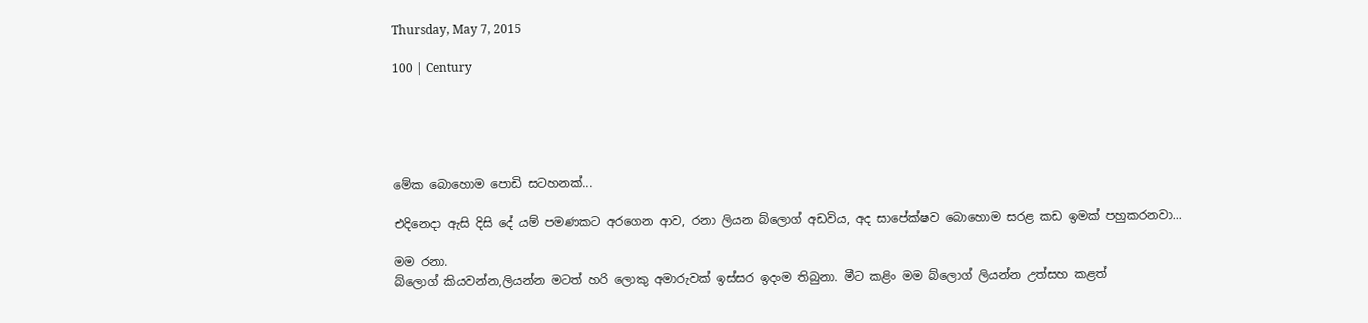Thursday, May 7, 2015

100 | Century





මේක බොහොම පොඩි සටහනක්...

එදිනෙදා ඇසි දිසි දේ යම් පමණකට අරගෙන ආව, රනා ලියන බ්ලොග් අඩවිය, අද සාපේක්ෂව බොහොම සරළ කඩ ඉමක් පහුකරනවා...

මම රනා.
බ්ලොග් කියවන්න,ලියන්න මටත් හරි ලොකු අමාරුවක් ඉස්සර ඉ‍දංම තිබුනා. මීට කළිං මම බ්ලොග් ලියන්න උත්සහ කළත්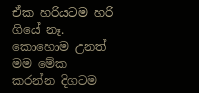ඒක හරියටම හරි ගියේ නෑ. කොහොම උනත් මම මේක කරන්න දිගටම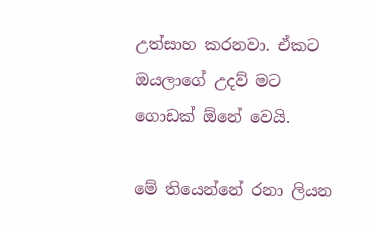උත්සාහ කරනවා. ඒකට ඔයලාගේ උදව් මට ගොඩක් ඕනේ වෙයි.

මේ තියෙන්නේ රනා ලියන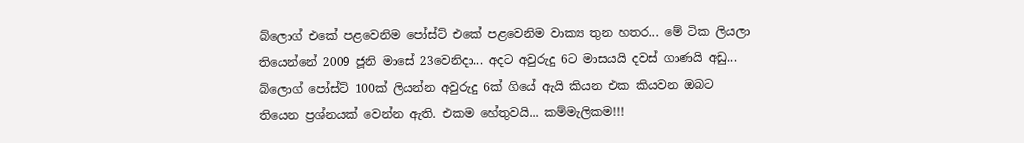බ්ලොග් එකේ පළවෙනිම පෝස්ට් එකේ පළවෙනිම වාක්‍ය තුන හතර... මේ ටික ලියලා තියෙන්නේ 2009 ජූනි මාසේ 23වෙනිදා... අදට අවුරුදු 6ට මාසයයි දවස් ගාණයි අඩු... බ්ලොග් පෝස්ට් 100ක් ලියන්න අවුරුදු 6ක් ගියේ ඇයි කියන එක කියවන ඔබට තියෙන ප්‍රශ්නයක් වෙන්න ඇති. එකම හේතුවයි... කම්මැලිකම!!!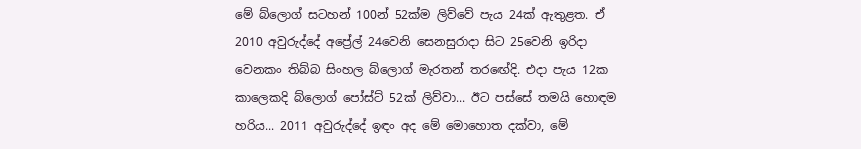මේ බ්ලොග් සටහන් 100න් 52ක්ම ලිව්වේ පැය 24ක් ඇතුළත. ඒ 2010 අවුරුද්දේ අප්‍රේල් 24වෙනි සෙනසුරාදා සිට 25වෙනි ඉරිදා වෙනකං තිබ්බ සිංහල බ්ලොග් මැරතන් තරඟේදි. එදා පැය 12ක කාලෙකදි බ්ලොග් පෝස්ට් 52ක් ලිව්වා... ඊට පස්සේ තමයි හොඳම හරිය... 2011 අවුරුද්දේ ඉඳං අද මේ මොහොත දක්වා, මේ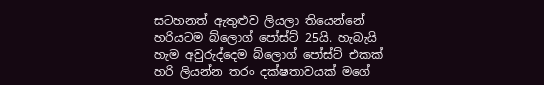සටහනත් ඇතුළුව ලියලා තියෙන්නේ හරියටම බ්ලොග් පෝස්ට් 25යි. හැබැයි හැම අවුරුද්දෙම බ්ලොග් පෝස්ට් එකක් හරි ලියන්න තරං දක්ෂතාවයක් මගේ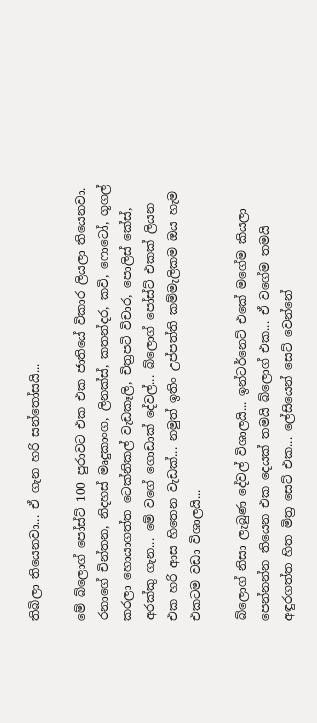තිබිලා තියෙනවා... ඒ ගැන හරි සන්තෝසයි...

මේ බ්ලොග් පෝස්ට් 100 පුරාවට එක එක ජාතියේ විකාර ලියලා තියෙනවා. රනාගේ චින්තන, නිදහස් මෘදුකාංග, ලිනක්ස්, කතන්දර, කවි, ෆොටෝ, ගූගල් කරලා හොයාගත්ත ටෙක්නිකල් වැඩකෑලි, චිත්‍රපටි විචාර, පොලිස් කේස්, අරක්කු ගැන... මේ වගේ ගොඩාක් දේවල්... බ්ලොග් පෝස්ට් එකක් ලියන එක හරි ආස හිතෙන වැඩක්... නමුත් ඉතිං උප්පත්ති කම්මැලිකම ඔය හැම එකටම වඩා විශාලයි...

බ්ලොග් නිසා ලැබුණ දේවල් විශාලයි... ඉන්ටර්නෙට් එකේ මගේම කියලා පෙන්නන්න තියෙන එක දෙයක් තමයි බ්ලොග් එක... ඒ වගේම තමයි අඳුරගත්ත හිත මිත්‍ර සෙට් එක... ලේසියෙන් සෙට් වෙන්නේ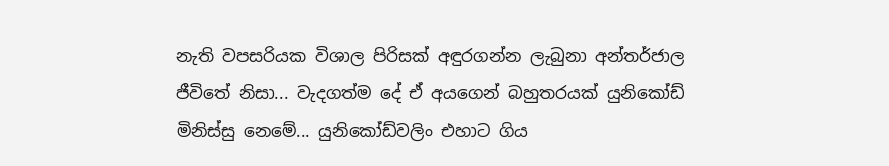නැති වපසරියක විශාල පිරිසක් අඳුරගන්න ලැබුනා අන්තර්ජාල ජීවිතේ නිසා... වැදගත්ම දේ ඒ අයගෙන් බහුතරයක් යුනිකෝඩ් මිනිස්සු නෙමේ... යුනිකෝඩ්වලිං එහාට ගිය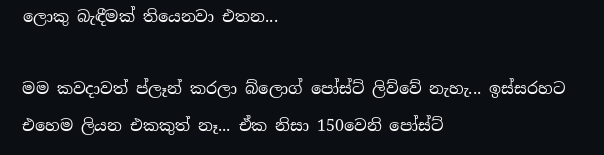ලොකු බැඳීමක් තියෙනවා එතන...

මම කවදාවත් ප්ලෑන් කරලා බ්ලොග් පෝස්ට් ලිව්වේ නැහැ... ඉස්සරහට එහෙම ලියන එකකුත් නෑ... ඒක නිසා 150වෙනි පෝස්ට්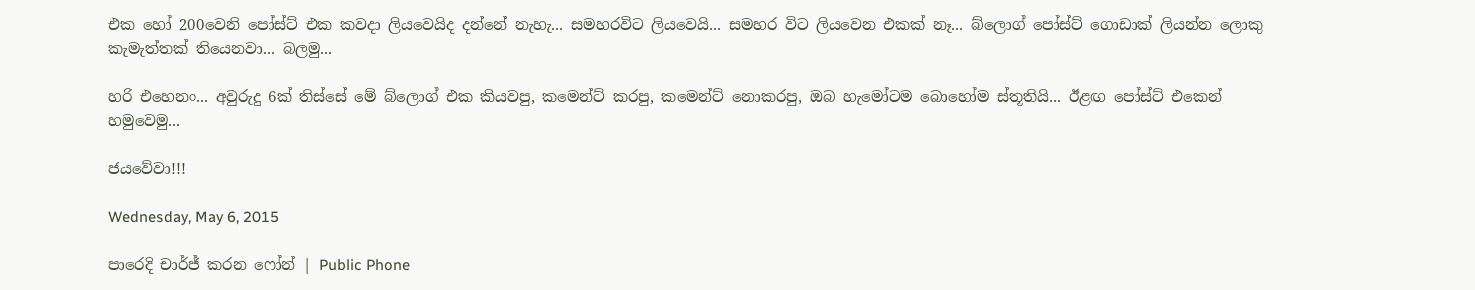එක හෝ 200වෙනි පෝස්ට් එක කවදා ලියවෙයිද දන්නේ නැහැ... සමහරවිට ලියවෙයි... සමහර විට ලියවෙන එකක් නෑ... බ්ලොග් පෝස්ට් ගොඩාක් ලියන්න ලොකු කැමැත්තක් තියෙනවා... බලමු...

හරි එහෙනං... අවුරුදු 6ක් තිස්සේ මේ බ්ලොග් එක කියවපු, කමෙන්ට් කරපු, කමෙන්ට් නොකරපු, ඔබ හැමෝටම බොහෝම ස්තූතියි... ඊළඟ පෝස්ට් එකෙන් හමුවෙමු...

ජයවේවා!!!

Wednesday, May 6, 2015

පාරෙදි චාර්ජ් කරන ෆෝන් | Public Phone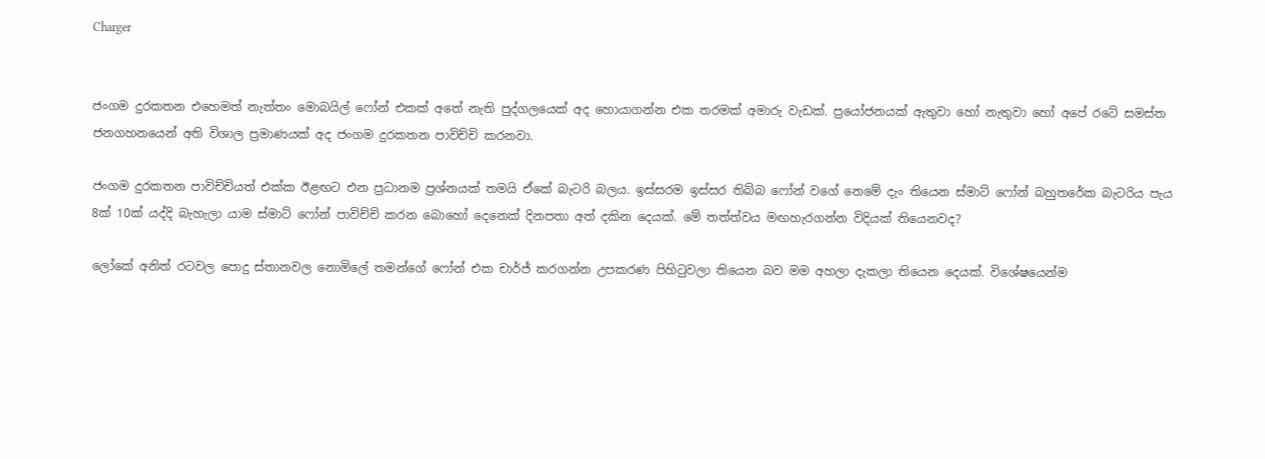Charger


ජංගම දුරකතන එහෙමත් නැත්තං මොබයිල් ෆෝන් එකක් අතේ නැති පුද්ගලයෙක් අද හොයාගන්න එක තරමක් අමාරු වැඩක්. ප්‍රයෝජනයක් ඇතුවා හෝ නැතුවා හෝ අපේ රටේ සමස්ත ජනගහනයෙන් අති විශාල ප්‍රමාණයක් අද ජංගම දුරකතන පාවිච්චි කරනවා.

ජංගම දුරකතන පාවිච්චියත් එක්ක ඊළඟට එන ප්‍රධානම ප්‍රශ්නයක් තමයි ඒකේ බැටරි බලය. ඉස්සරම ඉස්සර තිබ්බ ෆෝන් වගේ නෙමේ දැං තියෙන ස්මාට් ෆෝන් බහුතරේක බැටරිය පැය 8ක් 10ක් යද්දි බැහැලා යාම ස්මාට් ෆෝන් පාවිච්චි කරන බොහෝ දෙනෙක් දිනපතා අත් දකින දෙයක්. මේ තත්ත්වය මඟහැරගන්න විදියක් තියෙනවද?

ලෝකේ අනිත් රටවල පොදු ස්තානවල නොමිලේ තමන්ගේ ෆෝන් එක චාර්ජ් කරගන්න උපකරණ පිහිටුවලා තියෙන බව මම අහලා දැකලා තියෙන දෙයක්. විශේෂයෙන්ම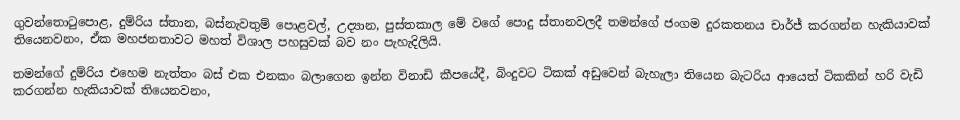ගුවන්තොටුපොළ, දුම්රිය ස්තාන, බස්නැවතුම් පොළවල්, උද්‍යාන, පුස්තකාල මේ වගේ පොදු ස්තානවලදී තමන්ගේ ජංගම දුරකතනය චාර්ජ් කරගන්න හැකියාවක් තියෙනවනං, ඒක මහජනතාවට මහත් විශාල පහසුවක් බව නං පැහැදිලියි.

තමන්ගේ දුම්රිය එහෙම නැත්තං බස් එක එනකං බලාගෙන ඉන්න විනාඩි කීපයේදී, බිංදුවට ටිකක් අඩුවෙන් බැහැලා තියෙන බැටරිය ආයෙත් ටිකකින් හරි වැඩි කරගන්න හැකියාවක් තියෙනවනං,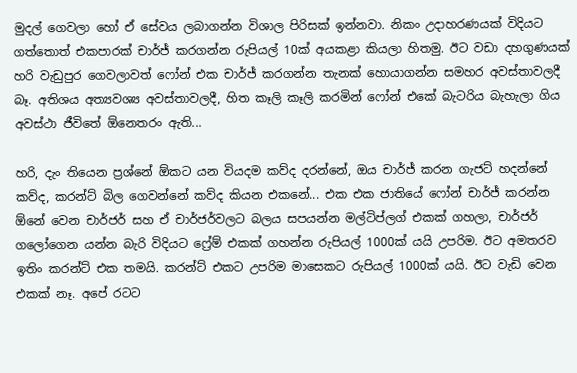මුදල් ගෙවලා හෝ ඒ සේවය ලබාගන්න විශාල පිරිසක් ඉන්නවා. නිකං උදාහරණයක් විදියට ගත්තොත් එකපාරක් චාර්ජ් කරගන්න රුපියල් 10ක් අයකළා කියලා හිතමු. ඊට වඩා දහගුණයක් හරි වැඩුපුර ගෙවලාවත් ෆෝන් එක චාර්ජ් කරගන්න තැනක් හොයාගන්න සමහර අවස්තාවලදී බෑ. අතිශය අත්‍යවශ්‍ය අවස්තාවලදී, හිත කෑලි කෑලි කරමින් ෆෝන් එකේ බැටරිය බැහැලා ගිය අවස්ථා ජීවිතේ ඕනෙතරං ඇති...

හරි, දැං තියෙන ප්‍රශ්නේ ඕකට යන වියදම කව්ද දරන්නේ, ඔය චාර්ජ් කරන ගැජට් හදන්නේ කව්ද, කරන්ට් බිල ගෙවන්නේ කව්ද කියන එකනේ... එක එක ජාතියේ ෆෝන් චාර්ජ් කරන්න ඕනේ වෙන චාර්ජර් සහ ඒ චාර්ජර්වලට බලය සපයන්න මල්ටිප්ලග් එකක් ගහලා, චාර්ජර් ගලෝගෙන යන්න බැරි විදියට ෆ්‍රේම් එකක් ගහන්න රුපියල් 1000ක් යයි උපරිම. ඊට අමතරව ඉතිං කරන්ට් එක තමයි. කරන්ට් එකට උපරිම මාසෙකට රුපියල් 1000ක් යයි. ඊට වැඩි වෙන එකක් නෑ. අපේ රටට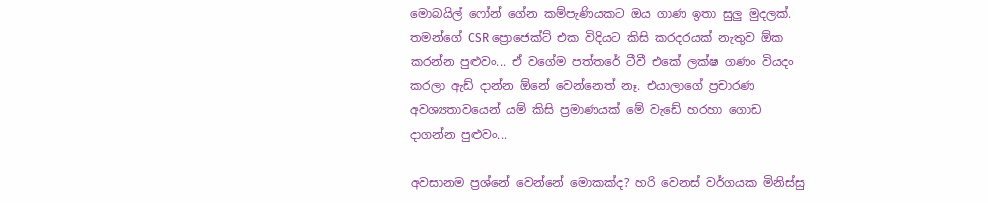මොබයිල් ෆෝන් ගේන කම්පැණියකට ඔය ගාණ ඉතා සුලු මුදලක්. තමන්ගේ CSR ප්‍රොජෙක්ට් එක විදියට කිසි කරදරයක් නැතුව ඕක කරන්න පුළුවං... ඒ වගේම පත්තරේ ටීවී එකේ ලක්ෂ ගණං වියදං කරලා ඇඩ් දාන්න ඕනේ වෙන්නෙත් නෑ. එයාලාගේ ප්‍රචාරණ අවශ්‍යතාවයෙන් යම් කිසි ප්‍රමාණයක් මේ වැඩේ හරහා ගොඩ දාගන්න පුළුවං...

අවසානම ප්‍රශ්නේ වෙන්නේ මොකක්ද? හරි වෙනස් වර්ගයක මිනිස්සු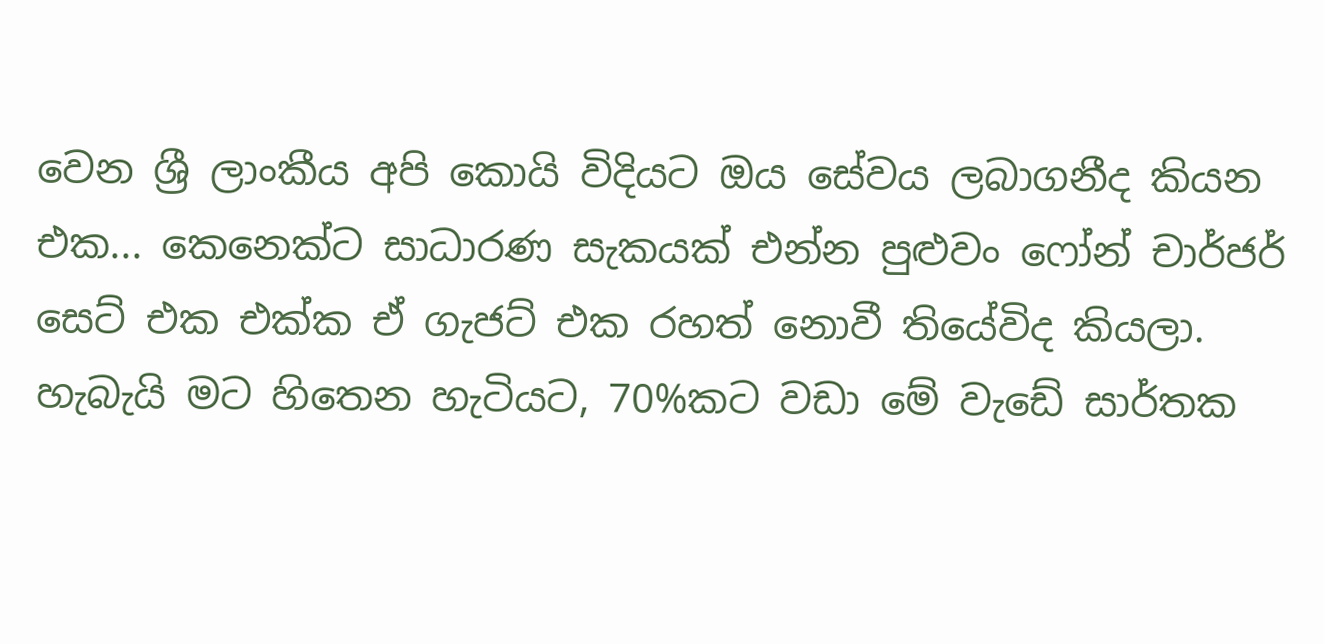වෙන ශ්‍රී ලාංකීය අපි කොයි විදියට ඔය සේවය ලබාගනීද කියන එක... කෙනෙක්ට සාධාරණ සැකයක් එන්න පුළුවං ෆෝන් චාර්ජර් සෙට් එක එක්ක ඒ ගැජට් එක රහත් නොවී තියේවිද කියලා. හැබැයි මට හිතෙන හැටියට, 70%කට වඩා මේ වැඩේ සාර්තක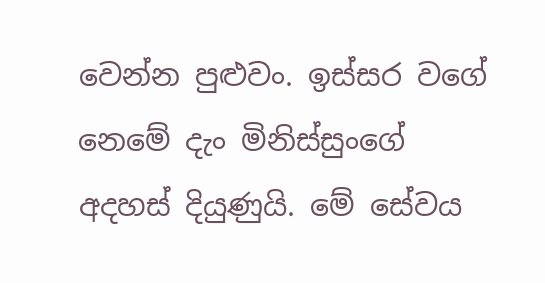වෙන්න පුළුවං. ඉස්සර වගේ නෙමේ දැං මිනිස්සුංගේ අදහස් දියුණුයි. මේ සේවය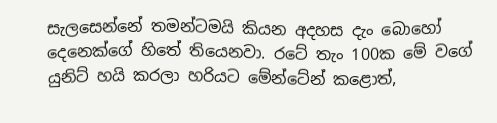සැලසෙන්නේ තමන්ටමයි කියන අදහස දැං බොහෝ දෙනෙක්ගේ හිතේ තියෙනවා. රටේ තැං 100ක මේ වගේ යුනිට් හයි කරලා හරියට මේන්ටේන් කළොත්,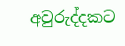අවුරුද්දකට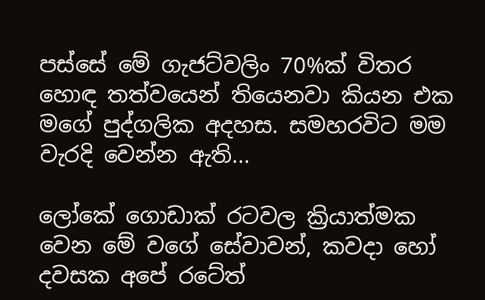පස්සේ මේ ගැජට්වලිං 70%ක් විතර හොඳ තත්වයෙන් තියෙනවා කියන එක මගේ පුද්ගලික අදහස. සමහරවිට මම වැරදි වෙන්න ඇති...

ලෝකේ ගොඩාක් රටවල ක්‍රියාත්මක වෙන මේ වගේ සේවාවන්, කවදා හෝ දවසක අපේ රටේත්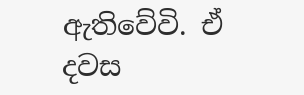ඇතිවේවි. ඒ දවස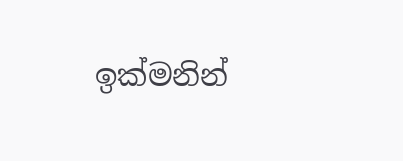ඉක්මනින්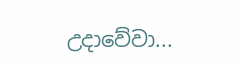උදාවේවා...